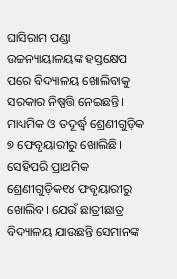ଘାସିରାମ ପଣ୍ଡା
ଉଚ୍ଚନ୍ୟାୟାଳୟଙ୍କ ହସ୍ତକ୍ଷେପ ପରେ ବିଦ୍ୟାଳୟ ଖୋଲିବାକୁ ସରକାର ନିଷ୍ପତ୍ତି ନେଇଛନ୍ତି। ମାଧ୍ୟମିକ ଓ ତଦୂର୍ଦ୍ଧ୍ୱ ଶ୍ରେଣୀଗୁଡ଼ିକ ୭ ଫେବୃୟାରୀରୁ ଖୋଲିଛି। ସେହିପରି ପ୍ରାଥମିକ ଶ୍ରେଣୀଗୁଡ଼ିକ୧୪ ଫବୃୟାରୀରୁ ଖୋଲିବ। ଯେଉଁ ଛାତ୍ରୀଛାତ୍ର ବିଦ୍ୟାଳୟ ଯାଉଛନ୍ତି ସେମାନଙ୍କ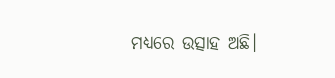ମଧ୍ୟରେ ଉତ୍ସାହ ଅଛି।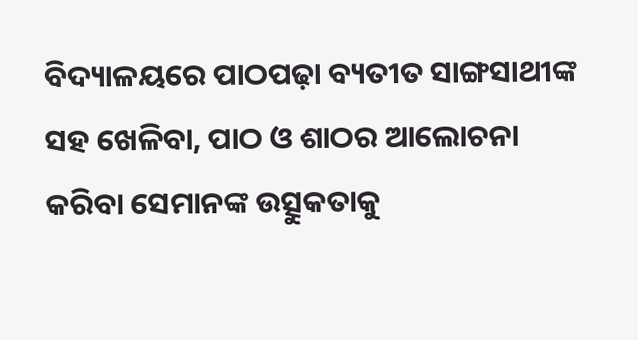ବିଦ୍ୟାଳୟରେ ପାଠପଢ଼ା ବ୍ୟତୀତ ସାଙ୍ଗସାଥୀଙ୍କ ସହ ଖେଳିବା, ପାଠ ଓ ଶାଠର ଆଲୋଚନା କରିବା ସେମାନଙ୍କ ଉତ୍ସୁକତାକୁ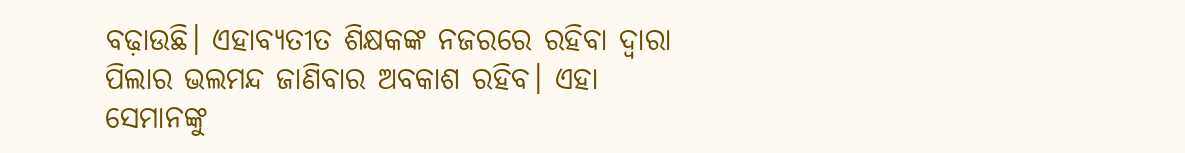ବଢ଼ାଉଛି। ଏହାବ୍ୟତୀତ ଶିକ୍ଷକଙ୍କ ନଜରରେ ରହିବା ଦ୍ୱାରା ପିଲାର ଭଲମନ୍ଦ ଜାଣିବାର ଅବକାଶ ରହିବ। ଏହା ସେମାନଙ୍କୁ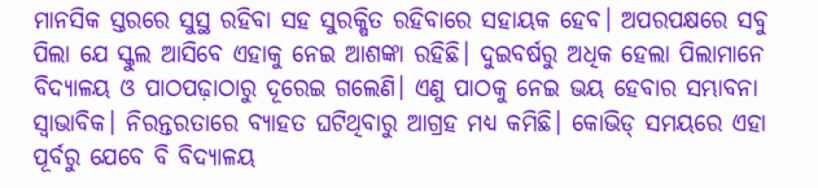ମାନସିକ ସ୍ତରରେ ସୁସ୍ଥ ରହିବା ସହ ସୁରକ୍ଷିତ ରହିବାରେ ସହାୟକ ହେବ। ଅପରପକ୍ଷରେ ସବୁ ପିଲା ଯେ ସ୍କୁଲ ଆସିବେ ଏହାକୁ ନେଇ ଆଶଙ୍କା ରହିଛି। ଦୁଇବର୍ଷରୁ ଅଧିକ ହେଲା ପିଲାମାନେ ବିଦ୍ୟାଳୟ ଓ ପାଠପଢ଼ାଠାରୁ ଦୂରେଇ ଗଲେଣି। ଏଣୁ ପାଠକୁ ନେଇ ଭୟ ହେବାର ସମ୍ଭାବନା ସ୍ବାଭାବିକ। ନିରନ୍ତରତାରେ ବ୍ୟାହତ ଘଟିଥିବାରୁ ଆଗ୍ରହ ମଧ୍ୟ କମିଛି। କୋଭିଡ୍ ସମୟରେ ଏହା ପୂର୍ବରୁ ଯେବେ ବି ବିଦ୍ୟାଳୟ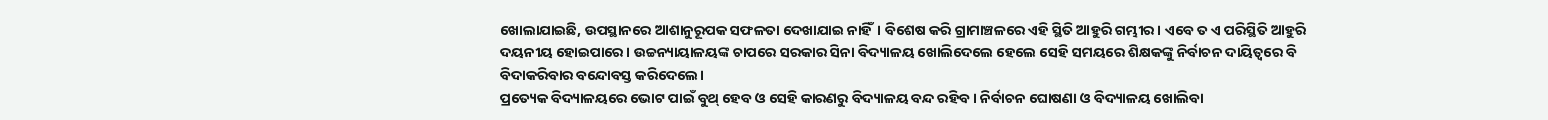ଖୋଲାଯାଇଛି, ଉପସ୍ଥାନରେ ଆଶାନୁରୂପକ ସଫଳତା ଦେଖାଯାଇ ନାହିଁ। ବିଶେଷ କରି ଗ୍ରାମାଞ୍ଚଳରେ ଏହି ସ୍ଥିତି ଆହୁରି ଗମ୍ଭୀର। ଏବେ ତ ଏ ପରିସ୍ଥିତି ଆହୁରି ଦୟନୀୟ ହୋଇପାରେ। ଉଚ୍ଚନ୍ୟାୟାଳୟଙ୍କ ଚାପରେ ସରକାର ସିନା ବିଦ୍ୟାଳୟ ଖୋଲିଦେଲେ ହେଲେ ସେହି ସମୟରେ ଶିକ୍ଷକଙ୍କୁ ନିର୍ବାଚନ ଦାୟିତ୍ୱରେ ବି ବିଦାକରିବାର ବନ୍ଦୋବସ୍ତ କରିଦେଲେ।
ପ୍ରତ୍ୟେକ ବିଦ୍ୟାଳୟରେ ଭୋଟ ପାଇଁ ବୁଥ୍ ହେବ ଓ ସେହି କାରଣରୁ ବିଦ୍ୟାଳୟ ବନ୍ଦ ରହିବ। ନିର୍ବାଚନ ଘୋଷଣା ଓ ବିଦ୍ୟାଳୟ ଖୋଲିବା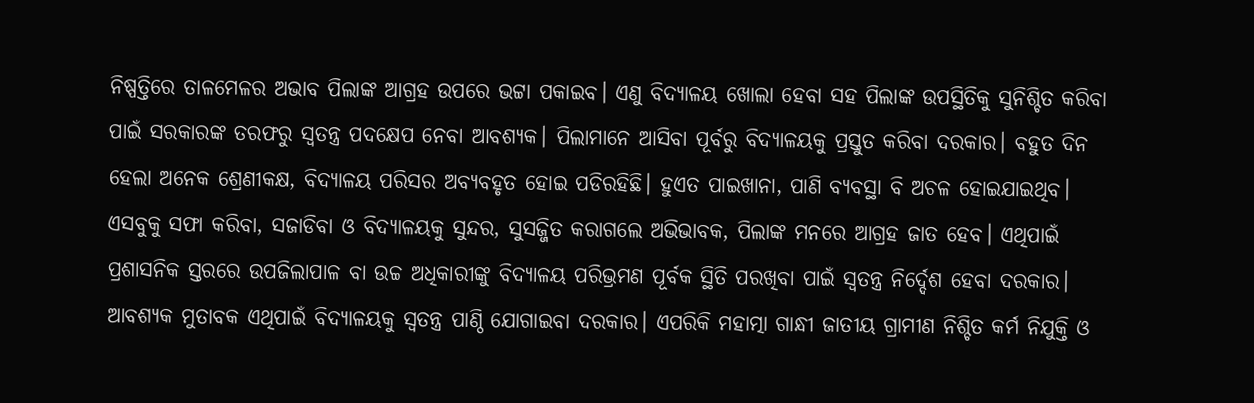ନିଷ୍ପତ୍ତିରେ ତାଳମେଳର ଅଭାବ ପିଲାଙ୍କ ଆଗ୍ରହ ଉପରେ ଭଟ୍ଟା ପକାଇବ। ଏଣୁ ବିଦ୍ୟାଳୟ ଖୋଲା ହେବା ସହ ପିଲାଙ୍କ ଉପସ୍ଥିତିକୁ ସୁନିଶ୍ଚିତ କରିବା ପାଇଁ ସରକାରଙ୍କ ତରଫରୁ ସ୍ବତନ୍ତ୍ର ପଦକ୍ଷେପ ନେବା ଆବଶ୍ୟକ। ପିଲାମାନେ ଆସିବା ପୂର୍ବରୁ ବିଦ୍ୟାଳୟକୁ ପ୍ରସ୍ତୁତ କରିବା ଦରକାର। ବହୁତ ଦିନ ହେଲା ଅନେକ ଶ୍ରେଣୀକକ୍ଷ, ବିଦ୍ୟାଳୟ ପରିସର ଅବ୍ୟବହୃତ ହୋଇ ପଡିରହିଛି। ହୁଏତ ପାଇଖାନା, ପାଣି ବ୍ୟବସ୍ଥା ବି ଅଚଳ ହୋଇଯାଇଥିବ। ଏସବୁକୁ ସଫା କରିବା, ସଜାଡିବା ଓ ବିଦ୍ୟାଳୟକୁ ସୁନ୍ଦର, ସୁସଜ୍ଜିତ କରାଗଲେ ଅଭିଭାବକ, ପିଲାଙ୍କ ମନରେ ଆଗ୍ରହ ଜାତ ହେବ। ଏଥିପାଇଁ ପ୍ରଶାସନିକ ସ୍ତରରେ ଉପଜିଲାପାଳ ବା ଉଚ୍ଚ ଅଧିକାରୀଙ୍କୁ ବିଦ୍ୟାଳୟ ପରିଭ୍ରମଣ ପୂର୍ବକ ସ୍ଥିତି ପରଖିବା ପାଇଁ ସ୍ବତନ୍ତ୍ର ନିର୍ଦ୍ଦେଶ ହେବା ଦରକାର। ଆବଶ୍ୟକ ମୁତାବକ ଏଥିପାଇଁ ବିଦ୍ୟାଳୟକୁ ସ୍ବତନ୍ତ୍ର ପାଣ୍ଠି ଯୋଗାଇବା ଦରକାର। ଏପରିକି ମହାତ୍ମା ଗାନ୍ଧୀ ଜାତୀୟ ଗ୍ରାମୀଣ ନିଶ୍ଚିତ କର୍ମ ନିଯୁକ୍ତି ଓ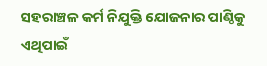ସହରାଞ୍ଚଳ କର୍ମ ନିଯୁକ୍ତି ଯୋଜନାର ପାଣ୍ଠିକୁ ଏଥିପାଇଁ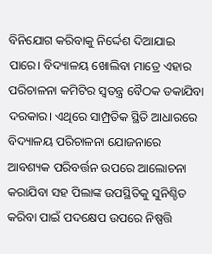ବିନିଯୋଗ କରିବାକୁ ନିର୍ଦ୍ଦେଶ ଦିଆଯାଇ ପାରେ। ବିଦ୍ୟାଳୟ ଖୋଲିବା ମାତ୍ରେ ଏହାର ପରିଚାଳନା କମିଟିର ସ୍ବତନ୍ତ୍ର ବୈଠକ ଡକାଯିବା ଦରକାର। ଏଥିରେ ସାମ୍ପ୍ରତିକ ସ୍ଥିତି ଆଧାରରେ ବିଦ୍ୟାଳୟ ପରିଚାଳନା ଯୋଜନାରେ ଆବଶ୍ୟକ ପରିବର୍ତ୍ତନ ଉପରେ ଆଲୋଚନା କରାଯିବା ସହ ପିଲାଙ୍କ ଉପସ୍ଥିତିକୁ ସୁନିଶ୍ଚିତ କରିବା ପାଇଁ ପଦକ୍ଷେପ ଉପରେ ନିଷ୍ପତ୍ତି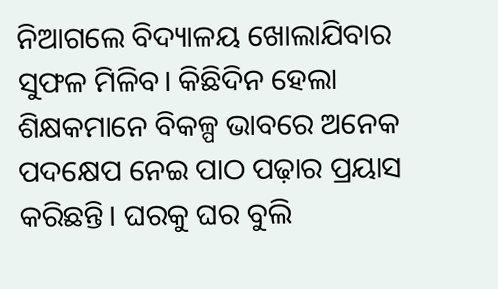ନିଆଗଲେ ବିଦ୍ୟାଳୟ ଖୋଲାଯିବାର ସୁଫଳ ମିଳିବ। କିଛିଦିନ ହେଲା ଶିକ୍ଷକମାନେ ବିକଳ୍ପ ଭାବରେ ଅନେକ ପଦକ୍ଷେପ ନେଇ ପାଠ ପଢ଼ାର ପ୍ରୟାସ କରିଛନ୍ତି। ଘରକୁ ଘର ବୁଲି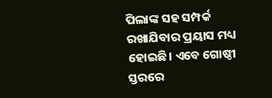ପିଲାଙ୍କ ସହ ସମ୍ପର୍କ ରଖାଯିବାର ପ୍ରୟାସ ମଧ୍ୟ ହୋଇଛି। ଏବେ ଗୋଷ୍ଠୀ ସ୍ତରରେ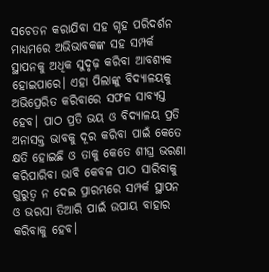ସଚେତନ କରାଯିବା ସହ ଗୃହ ପରିଦର୍ଶନ ମାଧ୍ୟମରେ ଅଭିଭାବକଙ୍କ ସହ ସମ୍ପର୍କ ସ୍ଥାପନକୁ ଅଧିକ ସୁଦୃଢ଼ କରିବା ଆବଶ୍ୟକ ହୋଇପାରେ। ଏହା ପିଲାଙ୍କୁ ବିଦ୍ୟାଳୟକୁ ଅଭିପ୍ରେରିତ କରିବାରେ ସଫଳ ସାବ୍ୟସ୍ତ ହେବ। ପାଠ ପ୍ରତି ଭୟ ଓ ବିଦ୍ୟାଳୟ ପ୍ରତି ଅନାସକ୍ତ ଭାବକୁ ଦୂର କରିବା ପାଇଁ କେତେ କ୍ଷତି ହୋଇଛି ଓ ତାକୁ କେତେ ଶୀଘ୍ର ଭରଣା କରିପାରିବା ଭାବି କେବଳ ପାଠ ସାରିବାକୁ ଗୁରୁତ୍ୱ ନ ଦେଇ ପ୍ରାରମ୍ଭରେ ସମ୍ପର୍କ ସ୍ଥାପନ ଓ ଭରସା ତିଆରି ପାଇଁ ଉପାୟ ବାହାର କରିବାକୁ ହେବ।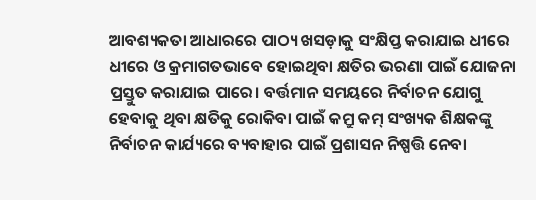ଆବଶ୍ୟକତା ଆଧାରରେ ପାଠ୍ୟ ଖସଡ଼ାକୁ ସଂକ୍ଷିପ୍ତ କରାଯାଇ ଧୀରେ ଧୀରେ ଓ କ୍ରମାଗତଭାବେ ହୋଇଥିବା କ୍ଷତିର ଭରଣା ପାଇଁ ଯୋଜନା ପ୍ରସ୍ତୁତ କରାଯାଇ ପାରେ। ବର୍ତ୍ତମାନ ସମୟରେ ନିର୍ବାଚନ ଯୋଗୁ ହେବାକୁ ଥିବା କ୍ଷତିକୁ ରୋକିବା ପାଇଁ କମ୍ରୁ କମ୍ ସଂଖ୍ୟକ ଶିକ୍ଷକଙ୍କୁ ନିର୍ବାଚନ କାର୍ଯ୍ୟରେ ବ୍ୟବାହାର ପାଇଁ ପ୍ରଶାସନ ନିଷ୍ପତ୍ତି ନେବା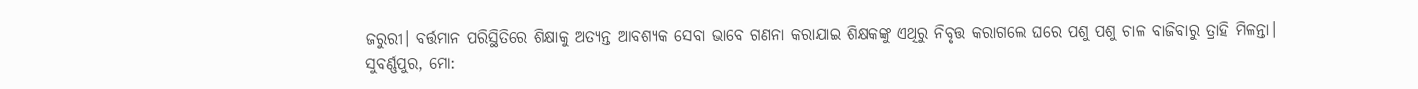ଜରୁରୀ। ବର୍ତ୍ତମାନ ପରିସ୍ଥିତିରେ ଶିକ୍ଷାକୁ ଅତ୍ୟନ୍ତ ଆବଶ୍ୟକ ସେବା ଭାବେ ଗଣନା କରାଯାଇ ଶିକ୍ଷକଙ୍କୁ ଏଥିରୁ ନିବୃତ୍ତ କରାଗଲେ ଘରେ ପଶୁ ପଶୁ ଚାଳ ବାଜିବାରୁ ତ୍ରାହି ମିଳନ୍ତା।
ସୁବର୍ଣ୍ଣପୁର, ମୋ: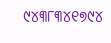୯୪୩୮୩୪୧୭୯୪